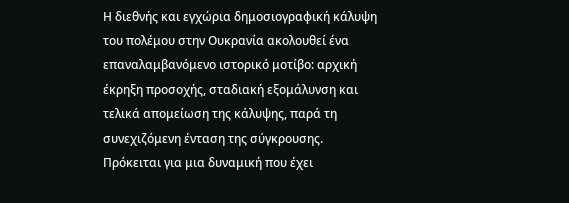Η διεθνής και εγχώρια δημοσιογραφική κάλυψη του πολέμου στην Ουκρανία ακολουθεί ένα επαναλαμβανόμενο ιστορικό μοτίβο: αρχική έκρηξη προσοχής, σταδιακή εξομάλυνση και τελικά απομείωση της κάλυψης, παρά τη συνεχιζόμενη ένταση της σύγκρουσης. Πρόκειται για μια δυναμική που έχει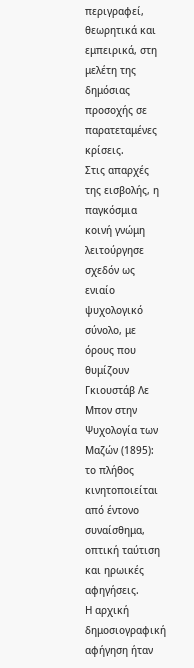περιγραφεί, θεωρητικά και εμπειρικά, στη μελέτη της δημόσιας προσοχής σε παρατεταμένες κρίσεις.
Στις απαρχές της εισβολής, η παγκόσμια κοινή γνώμη λειτούργησε σχεδόν ως ενιαίο ψυχολογικό σύνολο, με όρους που θυμίζουν Γκιουστάβ Λε Μπον στην Ψυχολογία των Μαζών (1895): το πλήθος κινητοποιείται από έντονο συναίσθημα, οπτική ταύτιση και ηρωικές αφηγήσεις.
Η αρχική δημοσιογραφική αφήγηση ήταν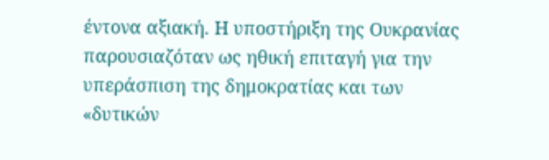έντονα αξιακή. Η υποστήριξη της Ουκρανίας παρουσιαζόταν ως ηθική επιταγή για την υπεράσπιση της δημοκρατίας και των «δυτικών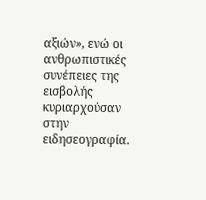αξιών», ενώ οι ανθρωπιστικές συνέπειες της εισβολής κυριαρχούσαν στην ειδησεογραφία.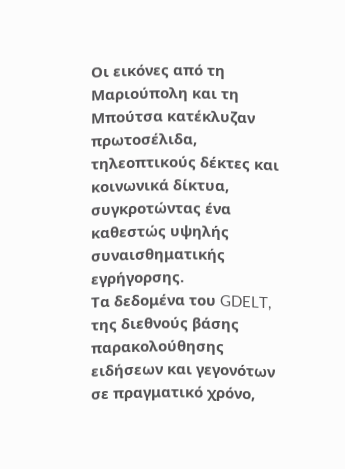Οι εικόνες από τη Μαριούπολη και τη Μπούτσα κατέκλυζαν πρωτοσέλιδα, τηλεοπτικούς δέκτες και κοινωνικά δίκτυα, συγκροτώντας ένα καθεστώς υψηλής συναισθηματικής εγρήγορσης.
Τα δεδομένα του GDELT, της διεθνούς βάσης παρακολούθησης ειδήσεων και γεγονότων σε πραγματικό χρόνο,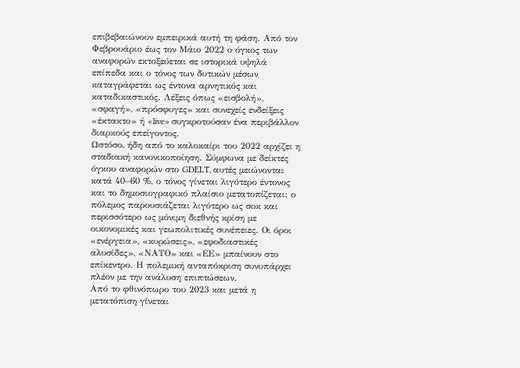επιβεβαιώνουν εμπειρικά αυτή τη φάση. Από τον Φεβρουάριο έως τον Μάιο 2022 ο όγκος των αναφορών εκτοξεύεται σε ιστορικά υψηλά επίπεδα και ο τόνος των δυτικών μέσων καταγράφεται ως έντονα αρνητικός και καταδικαστικός. Λέξεις όπως «εισβολή», «σφαγή», «πρόσφυγες» και συνεχείς ενδείξεις «έκτακτο» ή «live» συγκροτούσαν ένα περιβάλλον διαρκούς επείγοντος.
Ωστόσο, ήδη από το καλοκαίρι του 2022 αρχίζει η σταδιακή κανονικοποίηση. Σύμφωνα με δείκτες όγκου αναφορών στο GDELT, αυτές μειώνονται κατά 40–60 %, ο τόνος γίνεται λιγότερο έντονος και το δημοσιογραφικό πλαίσιο μετατοπίζεται: ο πόλεμος παρουσιάζεται λιγότερο ως σοκ και περισσότερο ως μόνιμη διεθνής κρίση με οικονομικές και γεωπολιτικές συνέπειες. Οι όροι «ενέργεια», «κυρώσεις», «εφοδιαστικές αλυσίδες», «ΝΑΤΟ» και «ΕΕ» μπαίνουν στο επίκεντρο. Η πολεμική ανταπόκριση συνυπάρχει πλέον με την ανάλυση επιπτώσεων.
Από το φθινόπωρο του 2023 και μετά η μετατόπιση γίνεται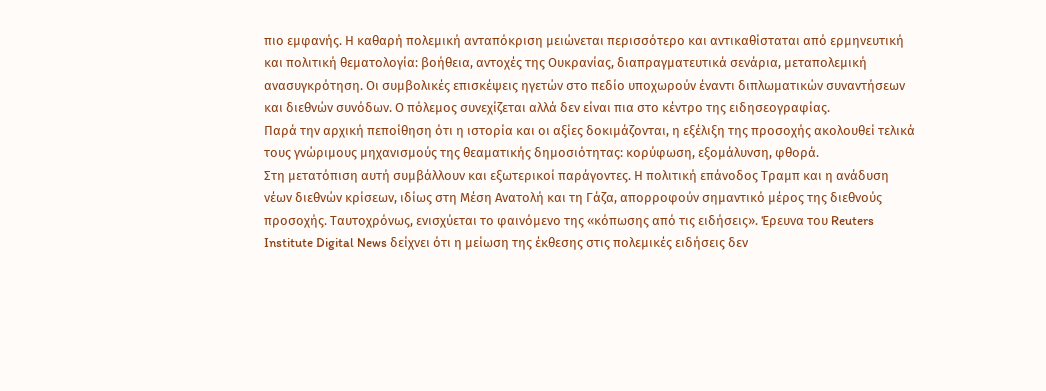πιο εμφανής. Η καθαρή πολεμική ανταπόκριση μειώνεται περισσότερο και αντικαθίσταται από ερμηνευτική και πολιτική θεματολογία: βοήθεια, αντοχές της Ουκρανίας, διαπραγματευτικά σενάρια, μεταπολεμική ανασυγκρότηση. Οι συμβολικές επισκέψεις ηγετών στο πεδίο υποχωρούν έναντι διπλωματικών συναντήσεων και διεθνών συνόδων. Ο πόλεμος συνεχίζεται αλλά δεν είναι πια στο κέντρο της ειδησεογραφίας.
Παρά την αρχική πεποίθηση ότι η ιστορία και οι αξίες δοκιμάζονται, η εξέλιξη της προσοχής ακολουθεί τελικά τους γνώριμους μηχανισμούς της θεαματικής δημοσιότητας: κορύφωση, εξομάλυνση, φθορά.
Στη μετατόπιση αυτή συμβάλλουν και εξωτερικοί παράγοντες. Η πολιτική επάνοδος Τραμπ και η ανάδυση νέων διεθνών κρίσεων, ιδίως στη Μέση Ανατολή και τη Γάζα, απορροφούν σημαντικό μέρος της διεθνούς προσοχής. Ταυτοχρόνως, ενισχύεται το φαινόμενο της «κόπωσης από τις ειδήσεις». Έρευνα του Reuters Institute Digital News δείχνει ότι η μείωση της έκθεσης στις πολεμικές ειδήσεις δεν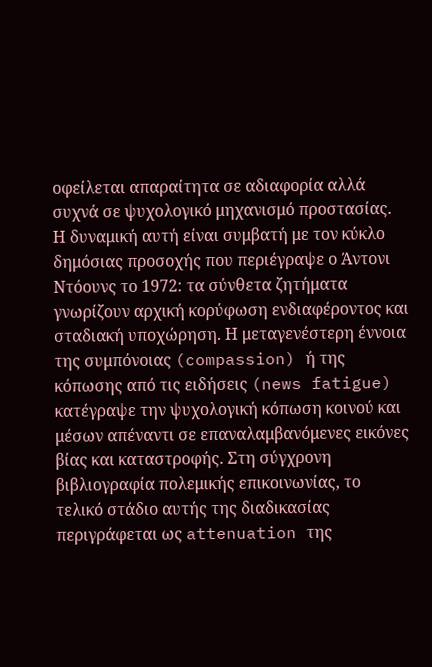οφείλεται απαραίτητα σε αδιαφορία αλλά συχνά σε ψυχολογικό μηχανισμό προστασίας.
Η δυναμική αυτή είναι συμβατή με τον κύκλο δημόσιας προσοχής που περιέγραψε ο Άντονι Ντόουνς το 1972: τα σύνθετα ζητήματα γνωρίζουν αρχική κορύφωση ενδιαφέροντος και σταδιακή υποχώρηση. Η μεταγενέστερη έννοια της συμπόνοιας (compassion) ή της κόπωσης από τις ειδήσεις (news fatigue) κατέγραψε την ψυχολογική κόπωση κοινού και μέσων απέναντι σε επαναλαμβανόμενες εικόνες βίας και καταστροφής. Στη σύγχρονη βιβλιογραφία πολεμικής επικοινωνίας, το τελικό στάδιο αυτής της διαδικασίας περιγράφεται ως attenuation της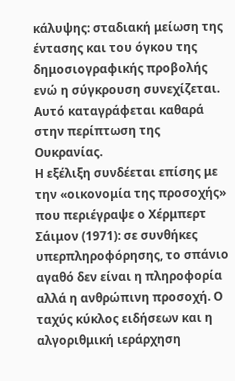κάλυψης: σταδιακή μείωση της έντασης και του όγκου της δημοσιογραφικής προβολής ενώ η σύγκρουση συνεχίζεται. Αυτό καταγράφεται καθαρά στην περίπτωση της Ουκρανίας.
Η εξέλιξη συνδέεται επίσης με την «οικονομία της προσοχής» που περιέγραψε ο Χέρμπερτ Σάιμον (1971): σε συνθήκες υπερπληροφόρησης, το σπάνιο αγαθό δεν είναι η πληροφορία αλλά η ανθρώπινη προσοχή. Ο ταχύς κύκλος ειδήσεων και η αλγοριθμική ιεράρχηση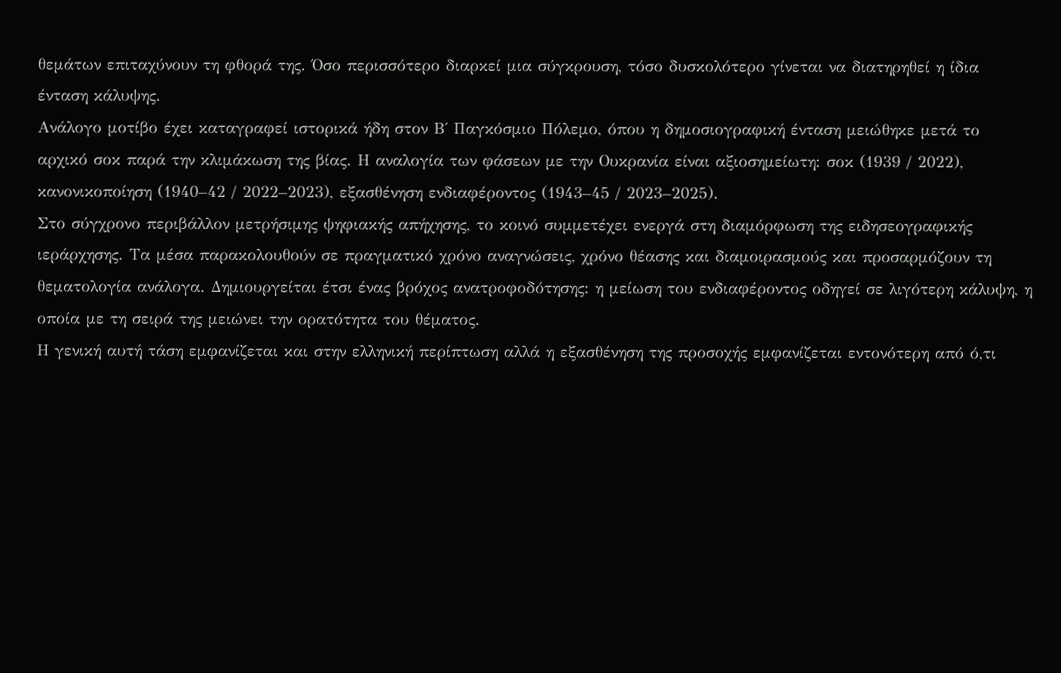θεμάτων επιταχύνουν τη φθορά της. Όσο περισσότερο διαρκεί μια σύγκρουση, τόσο δυσκολότερο γίνεται να διατηρηθεί η ίδια ένταση κάλυψης.
Ανάλογο μοτίβο έχει καταγραφεί ιστορικά ήδη στον Β΄ Παγκόσμιο Πόλεμο, όπου η δημοσιογραφική ένταση μειώθηκε μετά το αρχικό σοκ παρά την κλιμάκωση της βίας. Η αναλογία των φάσεων με την Ουκρανία είναι αξιοσημείωτη: σοκ (1939 / 2022), κανονικοποίηση (1940–42 / 2022–2023), εξασθένηση ενδιαφέροντος (1943–45 / 2023–2025).
Στο σύγχρονο περιβάλλον μετρήσιμης ψηφιακής απήχησης, το κοινό συμμετέχει ενεργά στη διαμόρφωση της ειδησεογραφικής ιεράρχησης. Τα μέσα παρακολουθούν σε πραγματικό χρόνο αναγνώσεις, χρόνο θέασης και διαμοιρασμούς και προσαρμόζουν τη θεματολογία ανάλογα. Δημιουργείται έτσι ένας βρόχος ανατροφοδότησης: η μείωση του ενδιαφέροντος οδηγεί σε λιγότερη κάλυψη, η οποία με τη σειρά της μειώνει την ορατότητα του θέματος.
Η γενική αυτή τάση εμφανίζεται και στην ελληνική περίπτωση αλλά η εξασθένηση της προσοχής εμφανίζεται εντονότερη από ό,τι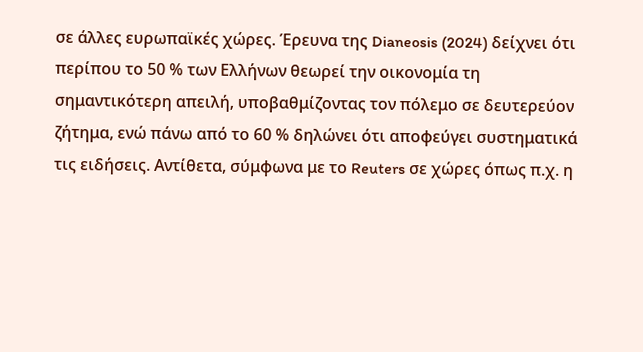σε άλλες ευρωπαϊκές χώρες. Έρευνα της Dianeosis (2024) δείχνει ότι περίπου το 50 % των Ελλήνων θεωρεί την οικονομία τη σημαντικότερη απειλή, υποβαθμίζοντας τον πόλεμο σε δευτερεύον ζήτημα, ενώ πάνω από το 60 % δηλώνει ότι αποφεύγει συστηματικά τις ειδήσεις. Αντίθετα, σύμφωνα με το Reuters σε χώρες όπως π.χ. η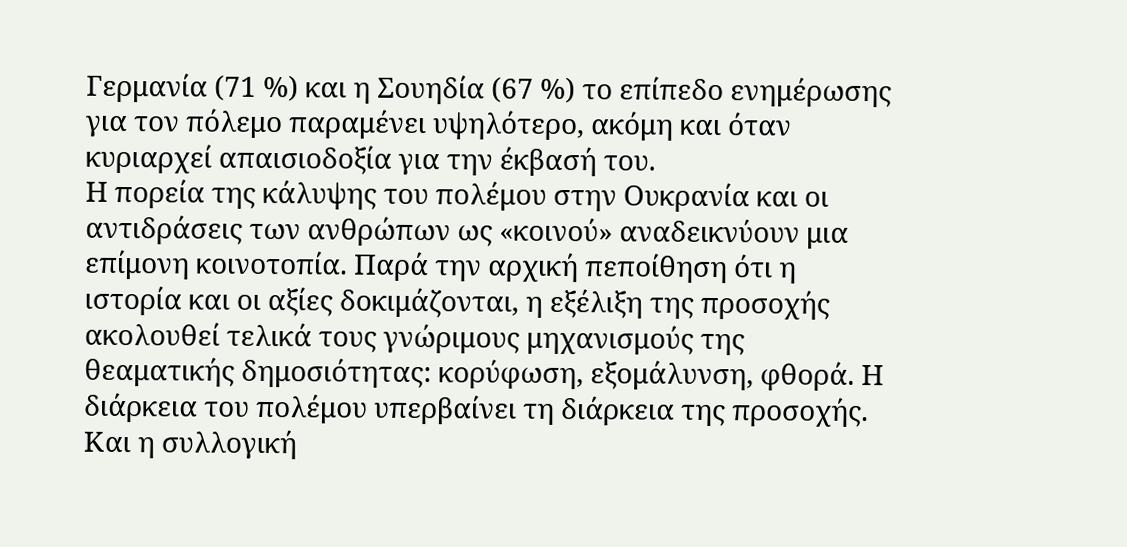Γερμανία (71 %) και η Σουηδία (67 %) το επίπεδο ενημέρωσης για τον πόλεμο παραμένει υψηλότερο, ακόμη και όταν κυριαρχεί απαισιοδοξία για την έκβασή του.
Η πορεία της κάλυψης του πολέμου στην Ουκρανία και οι αντιδράσεις των ανθρώπων ως «κοινού» αναδεικνύουν μια επίμονη κοινοτοπία. Παρά την αρχική πεποίθηση ότι η ιστορία και οι αξίες δοκιμάζονται, η εξέλιξη της προσοχής ακολουθεί τελικά τους γνώριμους μηχανισμούς της θεαματικής δημοσιότητας: κορύφωση, εξομάλυνση, φθορά. Η διάρκεια του πολέμου υπερβαίνει τη διάρκεια της προσοχής. Και η συλλογική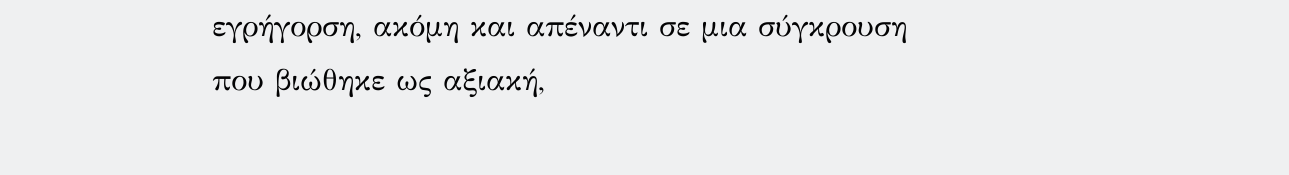εγρήγορση, ακόμη και απέναντι σε μια σύγκρουση που βιώθηκε ως αξιακή,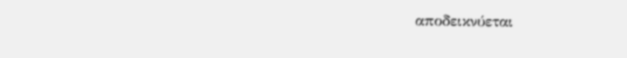αποδεικνύεται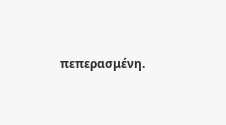πεπερασμένη.